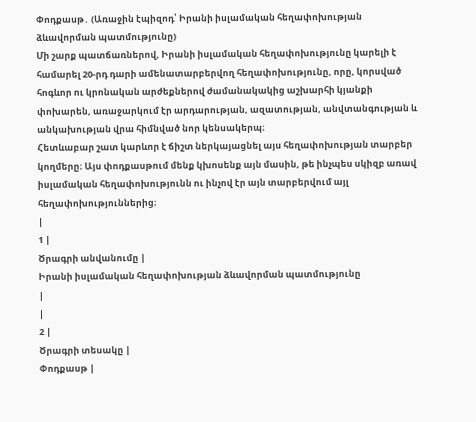Փոդքասթ․ (Առաջին էպիզոդ՝ Իրանի իսլամական հեղափոխության ձևավորման պատմությունը)
Մի շարք պատճառներով, Իրանի իսլամական հեղափոխությունը կարելի է համարել 20-րդ դարի ամենատարբերվող հեղափոխությունը, որը, կորսված հոգևոր ու կրոնական արժեքներով ժամանակակից աշխարհի կյանքի փոխարեն, առաջարկում էր արդարության, ազատության, անվտանգության և անկախության վրա հիմնված նոր կենսակերպ։
Հետևաբար շատ կարևոր է ճիշտ ներկայացնել այս հեղափոխության տարբեր կողմերը։ Այս փոդքասթում մենք կխոսենք այն մասին, թե ինչպես սկիզբ առավ իսլամական հեղափոխությունն ու ինչով էր այն տարբերվում այլ հեղափոխություններից։
|
1 |
Ծրագրի անվանումը |
Իրանի իսլամական հեղափոխության ձևավորման պատմությունը
|
|
2 |
Ծրագրի տեսակը |
Փոդքասթ |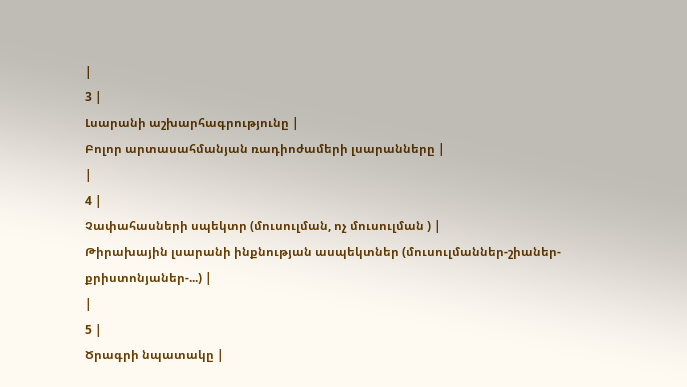|
3 |
Լսարանի աշխարհագրությունը |
Բոլոր արտասահմանյան ռադիոժամերի լսարանները |
|
4 |
Չափահասների սպեկտր (մուսուլման, ոչ մուսուլման ) |
Թիրախային լսարանի ինքնության ասպեկտներ (մուսուլմաններ-շիաներ-քրիստոնյաներ-...) |
|
5 |
Ծրագրի նպատակը |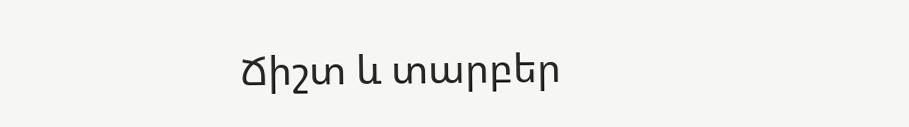Ճիշտ և տարբեր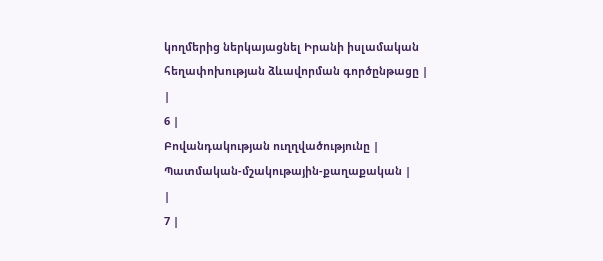կողմերից ներկայացնել Իրանի իսլամական հեղափոխության ձևավորման գործընթացը |
|
6 |
Բովանդակության ուղղվածությունը |
Պատմական-մշակութային-քաղաքական |
|
7 |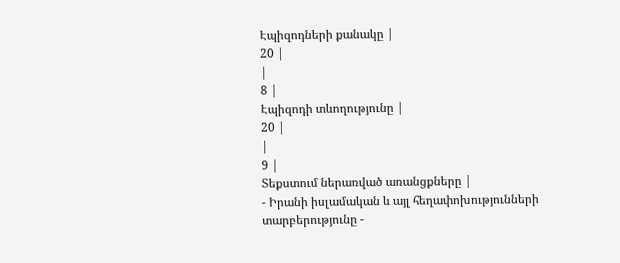Էպիզոդների քանակը |
20 |
|
8 |
Էպիզոդի տևողությունը |
20 |
|
9 |
Տեքստում ներառված առանցքները |
- Իրանի իսլամական և այլ հեղափոխությունների տարբերությունը -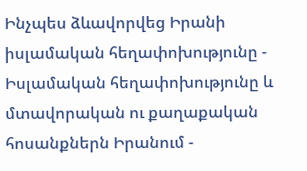Ինչպես ձևավորվեց Իրանի իսլամական հեղափոխությունը - Իսլամական հեղափոխությունը և մտավորական ու քաղաքական հոսանքներն Իրանում -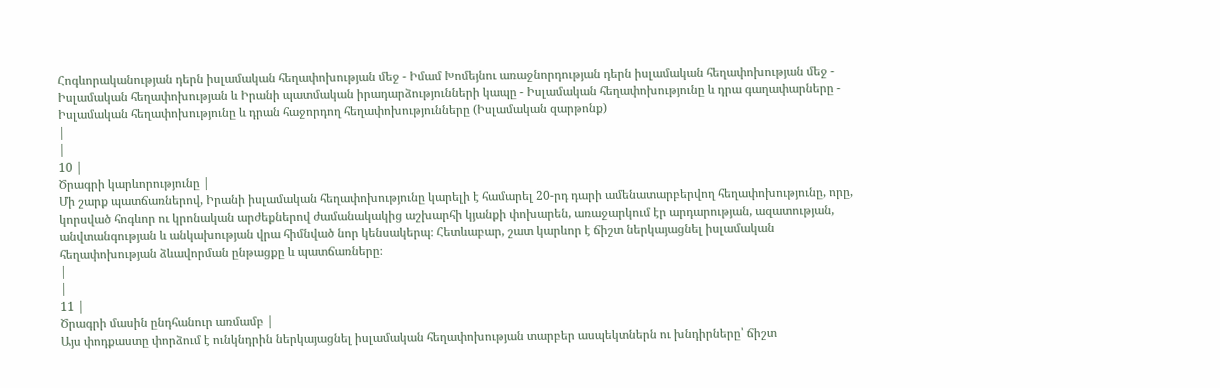Հոգևորականության դերն իսլամական հեղափոխության մեջ - Իմամ Խոմեյնու առաջնորդության դերն իսլամական հեղափոխության մեջ - Իսլամական հեղափոխության և Իրանի պատմական իրադարձությունների կապը - Իսլամական հեղափոխությունը և դրա գաղափարները - Իսլամական հեղափոխությունը և դրան հաջորդող հեղափոխությունները (Իսլամական զարթոնք)
|
|
10 |
Ծրագրի կարևորությունը |
Մի շարք պատճառներով, Իրանի իսլամական հեղափոխությունը կարելի է համարել 20-րդ դարի ամենատարբերվող հեղափոխությունը, որը, կորսված հոգևոր ու կրոնական արժեքներով ժամանակակից աշխարհի կյանքի փոխարեն, առաջարկում էր արդարության, ազատության, անվտանգության և անկախության վրա հիմնված նոր կենսակերպ։ Հետևաբար, շատ կարևոր է ճիշտ ներկայացնել իսլամական հեղափոխության ձևավորման ընթացքը և պատճառները։
|
|
11 |
Ծրագրի մասին ընդհանուր առմամբ |
Այս փոդքաստը փորձում է ունկնդրին ներկայացնել իսլամական հեղափոխության տարբեր ասպեկտներն ու խնդիրները՝ ճիշտ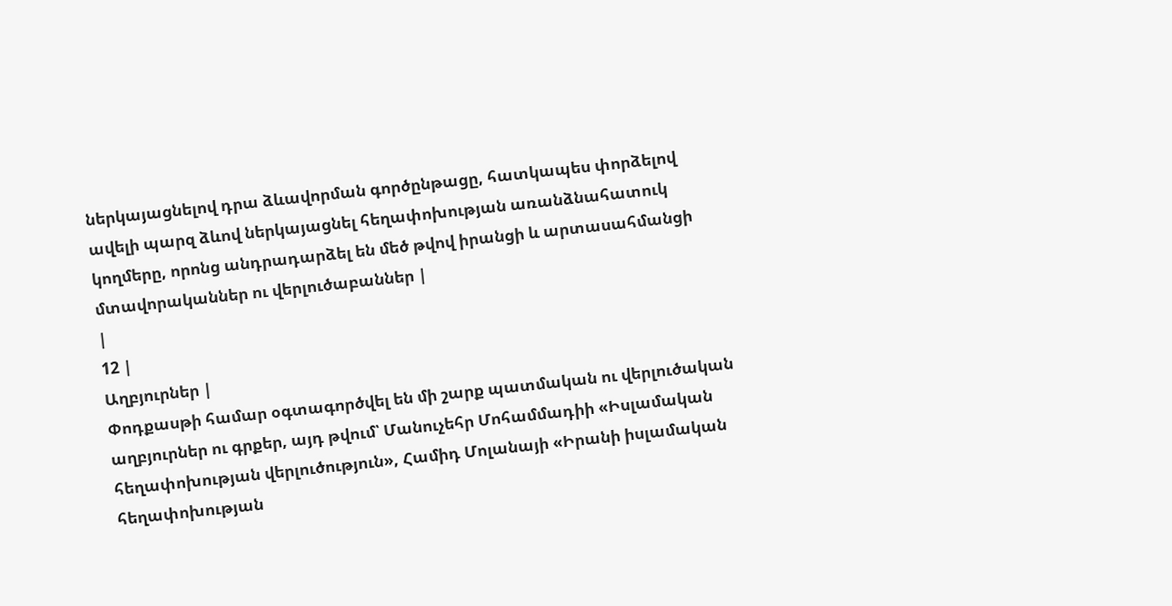ներկայացնելով դրա ձևավորման գործընթացը, հատկապես փորձելով ավելի պարզ ձևով ներկայացնել հեղափոխության առանձնահատուկ կողմերը, որոնց անդրադարձել են մեծ թվով իրանցի և արտասահմանցի մտավորականներ ու վերլուծաբաններ |
|
12 |
Աղբյուրներ |
Փոդքասթի համար օգտագործվել են մի շարք պատմական ու վերլուծական աղբյուրներ ու գրքեր, այդ թվում՝ Մանուչեհր Մոհամմադիի «Իսլամական հեղափոխության վերլուծություն», Համիդ Մոլանայի «Իրանի իսլամական հեղափոխության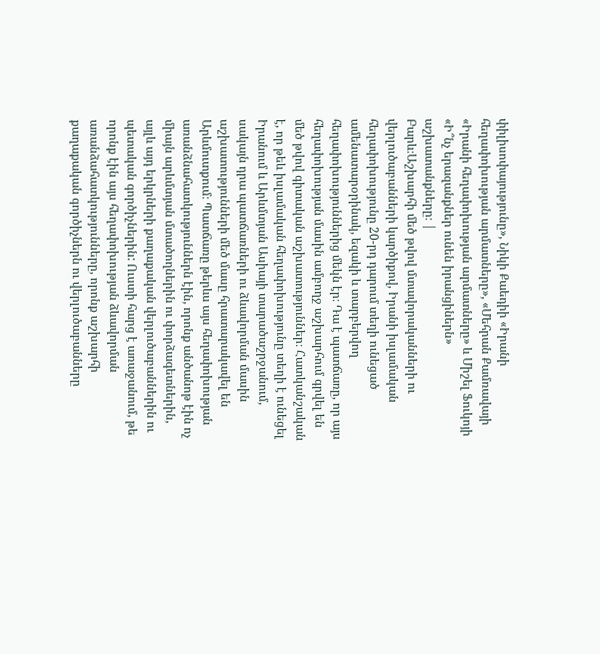փիլիսոփայությունը», Նիկի Քաեդիի «Իրանի հեղափոխության արմատները», «Մեհրան Քամռավայի «Իրանի հեղափոխության արմատները» և Միշել Ֆուկոյի «Ի՞նչ երազանքներ ունեն իրանցիներն» աշխատանքները։ |
Բարև։Աշխարհի մեծ թվով մտավորականների ու վերլուծաբանների կարծիքով, Իրանի իսլամական հեղափոխությունը 20-րդ դարում տեղի ունեցած ամենատարօրինակ, եզակի և տարբերվող հեղափոխություններից մեկն էր։ Դա է պատճառը, որ այս հեղափոխության մասին ամբողջ աշխարհում գրվել են մեծ թվով գիտական աշխատություններ։ Հատկանշական է, որ թեև իսլամական հեղափոխությունը տեղի է ունեցել Իրանում և Արևմտյան Ասիայի տարածաշրջանում, սակայն դրա պատճառների ու ձևավորման մասին աշխատությունների մեծ մասը հրատարակավել են Արևմուտքում։ Պատճառը թերևս այս հեղափոխության առանձնահատկություններն էին, որոնք անծանոթ էին ոչ միայն արևմտյան մտածողներին ու փորձագետներին, այլև այդ երկրների քաղաքական վերլուծաբաններին ու պետական գործիչներին: Ուստի հարց է առաջանում, թե որոնք էին այս հեղափոխության ձևավորման առանձահատկությունները, որոնք աշխարհի քաղաքական գործիչներն ու վերլուծաբանները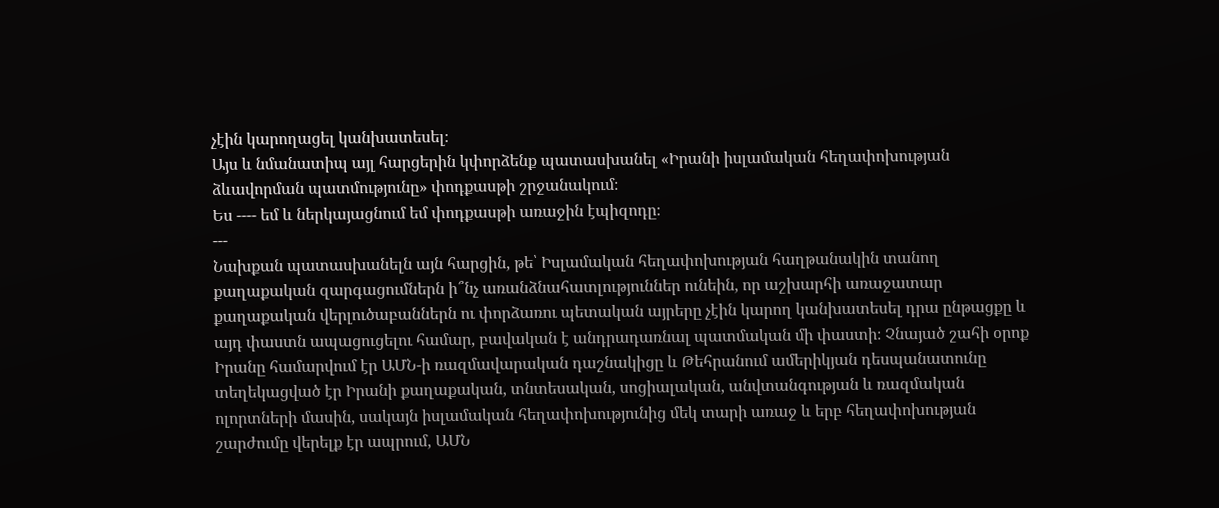չէին կարողացել կանխատեսել։
Այս և նմանատիպ այլ հարցերին կփորձենք պատասխանել «Իրանի իսլամական հեղափոխության ձևավորման պատմությունը» փոդքասթի շրջանակում։
Ես ---- եմ և ներկայացնում եմ փոդքասթի առաջին էպիզոդը։
---
Նախքան պատասխանելն այն հարցին, թե՝ Իսլամական հեղափոխության հաղթանակին տանող քաղաքական զարգացումներն ի՞նչ առանձնահատլություններ ունեին, որ աշխարհի առաջատար քաղաքական վերլուծաբաններն ու փորձառու պետական այրերը չէին կարող կանխատեսել դրա ընթացքը և այդ փաստն ապացուցելու համար, բավական է անդրադառնալ պատմական մի փաստի։ Չնայած շահի օրոք Իրանը համարվում էր ԱՄՆ-ի ռազմավարական դաշնակիցը և Թեհրանում ամերիկյան դեսպանատունը տեղեկացված էր Իրանի քաղաքական, տնտեսական, սոցիալական, անվտանգության և ռազմական ոլորտների մասին, սակայն իսլամական հեղափոխությունից մեկ տարի առաջ և երբ հեղափոխության շարժումը վերելք էր ապրում, ԱՄՆ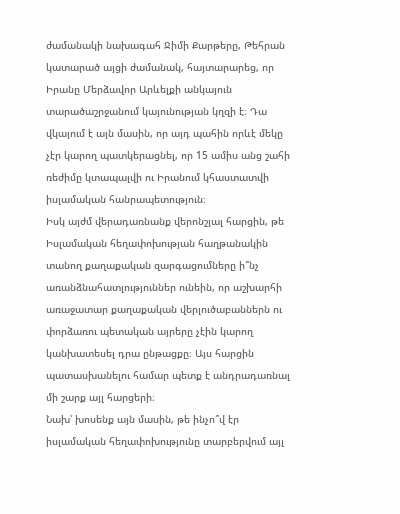ժամանակի նախագահ Ջիմի Քարթերը, Թեհրան կատարած այցի ժամանակ, հայտարարեց, որ Իրանը Մերձավոր Արևելքի անկայուն տարածաշրջանում կայունության կղզի է։ Դա վկայում է այն մասին, որ այդ պահին որևէ մեկը չէր կարող պատկերացնել, որ 15 ամիս անց շահի ռեժիմը կտապալվի ու Իրանում կհաստատվի իսլամական հանրապետություն։
Իսկ այժմ վերադառնանք վերոնշյալ հարցին, թե Իսլամական հեղափոխության հաղթանակին տանող քաղաքական զարգացումները ի՞նչ առանձնահատլություններ ունեին, որ աշխարհի առաջատար քաղաքական վերլուծաբաններն ու փորձառու պետական այրերը չէին կարող կանխատեսել դրա ընթացքը։ Այս հարցին պատասխանելու համար պետք է անդրադառնալ մի շարք այլ հարցերի։
Նախ՝ խոսենք այն մասին, թե ինչո՞վ էր իսլամական հեղափոխությունը տարբերվում այլ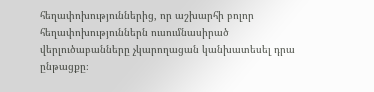հեղափոխություններից, որ աշխարհի բոլոր հեղափոխություններն ուսումնասիրած վերլուծաբանները չկարողացան կանխատեսել դրա ընթացքը։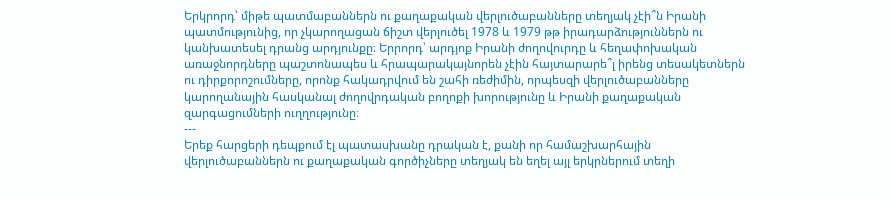Երկրորդ՝ միթե պատմաբաններն ու քաղաքական վերլուծաբանները տեղյակ չէի՞ն Իրանի պատմությունից, որ չկարողացան ճիշտ վերլուծել 1978 և 1979 թթ իրադարձություններն ու կանխատեսել դրանց արդյունքը։ Երրորդ՝ արդյոք Իրանի ժողովուրդը և հեղափոխական առաջնորդները պաշտոնապես և հրապարակայնորեն չէին հայտարարե՞լ իրենց տեսակետներն ու դիրքորոշումները, որոնք հակադրվում են շահի ռեժիմին, որպեսզի վերլուծաբանները կարողանային հասկանալ ժողովրդական բողոքի խորությունը և Իրանի քաղաքական զարգացումների ուղղությունը։
---
Երեք հարցերի դեպքում էլ պատասխանը դրական է, քանի որ համաշխարհային վերլուծաբաններն ու քաղաքական գործիչները տեղյակ են եղել այլ երկրներում տեղի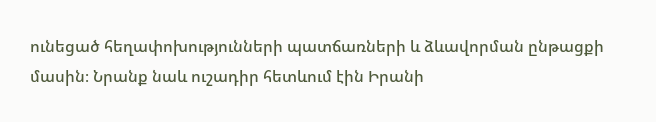ունեցած հեղափոխությունների պատճառների և ձևավորման ընթացքի մասին։ Նրանք նաև ուշադիր հետևում էին Իրանի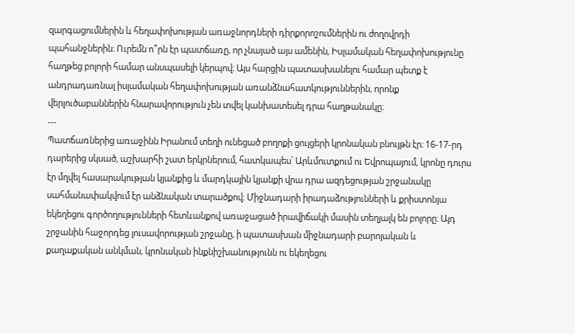զարգացումներին և հեղափոխության առաջնորդների դիրքորոշումներին ու ժողովրդի պահանջներին։ Ուրեմն ո՞րն էր պատճառը, որ չնայած այս ամենին, Իսլամական հեղափոխությունը հաղթեց բոլորի համար անսպասելի կերպով։ Այս հարցին պատասխանելու համար պետք է անդրադառնալ իսլամական հեղափոխության առանձնահատկություններին, որոնք վերլուծաբաններին հնարավորություն չեն տվել կանխատեսել դրա հաղթանակը։
---
Պատճառներից առաջինն Իրանում տեղի ունեցած բողոքի ցույցերի կրոնական բնույթն էր։ 16-17-րդ դարերից սկսած, աշխարհի շատ երկրներում, հատկապես՝ Արևմուտքում ու Եվրոպայում, կրոնը դուրս էր մղվել հասարակության կյանքից և մարդկային կյանքի վրա դրա ազդեցության շրջանակը սահմանափակվում էր անձնական տարածքով։ Միջնադարի իրադաձությունների և քրիստոնյա եկեղեցու գործողությունների հետևանքով առաջացած իրավիճակի մասին տեղյալկ են բոլորը։ Այդ շրջանին հաջորդեց լուսավորության շրջանը, ի պատասխան միջնադարի բարոյական և քաղաքական անկման, կրոնական ինքնիշխանությունն ու եկեղեցու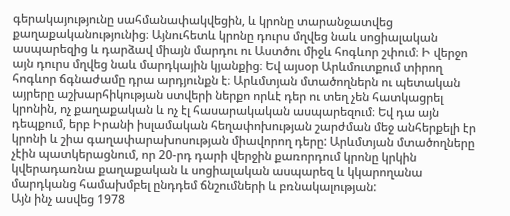գերակայությունը սահմանափակվեցին, և կրոնը տարանջատվեց քաղաքականությունից։ Այնուհետև կրոնը դուրս մղվեց նաև սոցիալական ասպարեզից և դարձավ միայն մարդու ու Աստծու միջև հոգևոր շփում։ Ի վերջո այն դուրս մղվեց նաև մարդկային կյանքից։ Եվ այսօր Արևմուտքում տիրող հոգևոր ճգնաժամը դրա արդյունքն է։ Արևմտյան մտածողներն ու պետական այրերը աշխարհիկության ստվերի ներքո որևէ դեր ու տեղ չեն հատկացրել կրոնին, ոչ քաղաքական և ոչ էլ հասարակական ասպարեզում։ Եվ դա այն դեպքում, երբ Իրանի իսլամական հեղափոխության շարժման մեջ անհերքելի էր կրոնի և շիա գաղափարախոսության միավորող դերը: Արևմտյան մտածողները չէին պատկերացնում, որ 20-րդ դարի վերջին քառորդում կրոնը կրկին կվերադառնա քաղաքական և սոցիալական ասպարեզ և կկարողանա մարդկանց համախմբել ընդդեմ ճնշումների և բռնակալության:
Այն ինչ ասվեց 1978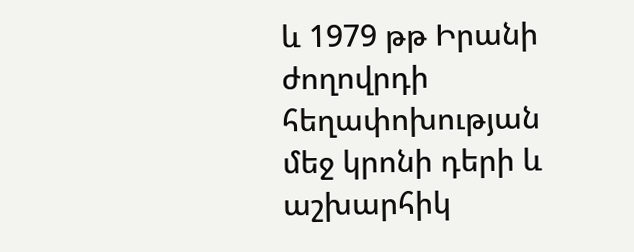և 1979 թթ Իրանի ժողովրդի հեղափոխության մեջ կրոնի դերի և աշխարհիկ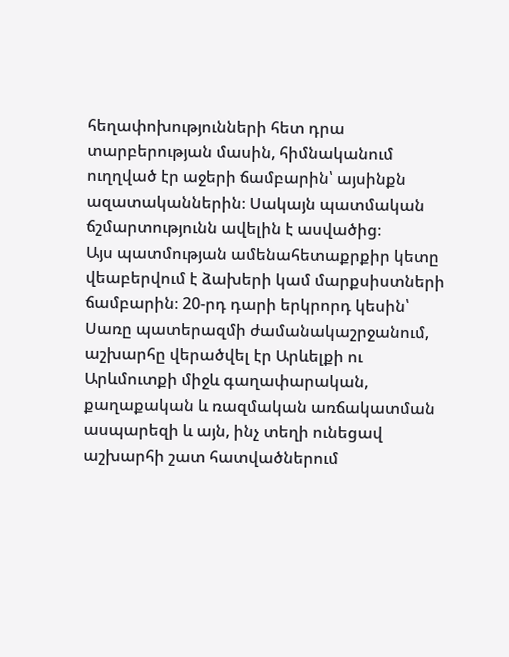հեղափոխությունների հետ դրա տարբերության մասին, հիմնականում ուղղված էր աջերի ճամբարին՝ այսինքն ազատականներին։ Սակայն պատմական ճշմարտությունն ավելին է ասվածից։
Այս պատմության ամենահետաքրքիր կետը վեաբերվում է ձախերի կամ մարքսիստների ճամբարին։ 20-րդ դարի երկրորդ կեսին՝ Սառը պատերազմի ժամանակաշրջանում, աշխարհը վերածվել էր Արևելքի ու Արևմուտքի միջև գաղափարական, քաղաքական և ռազմական առճակատման ասպարեզի և այն, ինչ տեղի ունեցավ աշխարհի շատ հատվածներում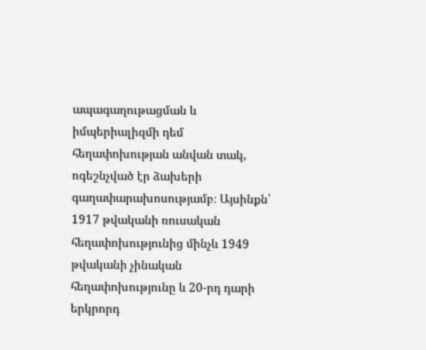ապագաղութացման և իմպերիալիզմի դեմ հեղափոխության անվան տակ, ոգեշնչված էր ձախերի գաղափարախոսությամբ։ Այսինքն՝ 1917 թվականի ռուսական հեղափոխությունից մինչև 1949 թվականի չինական հեղափոխությունը և 20-րդ դարի երկրորդ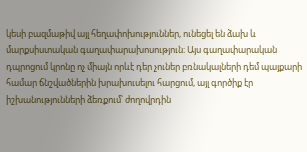կեսի բազմաթիվ այլ հեղափոխություններ, ունեցել են ձախ և մարքսիստական գաղափարախոսություն։ Այս գաղափարական դպրոցում կրոնը ոչ միայն որևէ դեր չուներ բռնակալների դեմ պայքարի համար ճնշվածներին խրախուսելու հարցում, այլ գործիք էր իշխանությունների ձեռքում՝ ժողովրդին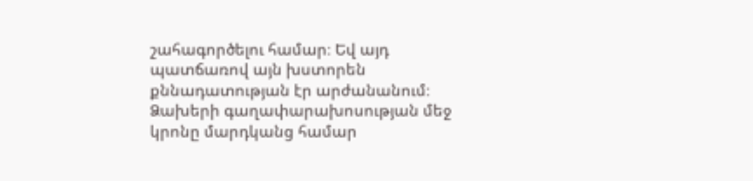շահագործելու համար։ Եվ այդ պատճառով այն խստորեն քննադատության էր արժանանում։ Ձախերի գաղափարախոսության մեջ կրոնը մարդկանց համար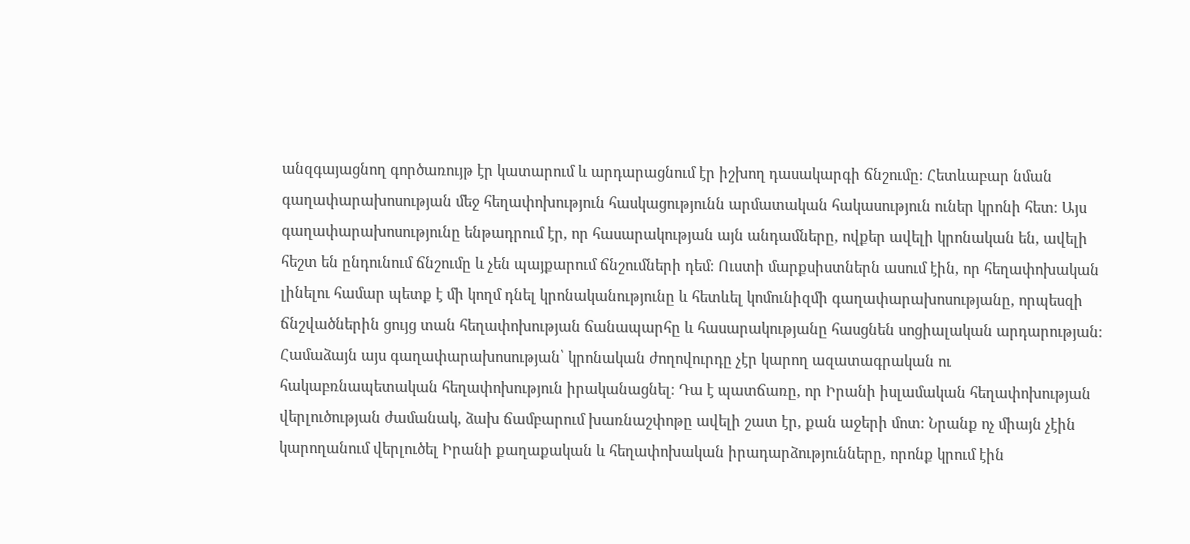անզգայացնող գործառույթ էր կատարում և արդարացնում էր իշխող դասակարգի ճնշումը։ Հետևաբար նման գաղափարախոսության մեջ հեղափոխություն հասկացությունն արմատական հակասություն ուներ կրոնի հետ։ Այս գաղափարախոսությունը ենթադրում էր, որ հասարակության այն անդամները, ովքեր ավելի կրոնական են, ավելի հեշտ են ընդունում ճնշումը և չեն պայքարում ճնշումների դեմ։ Ուստի մարքսիստներն ասում էին, որ հեղափոխական լինելու համար պետք է մի կողմ դնել կրոնականությունը և հետևել կոմունիզմի գաղափարախոսությանը, որպեսզի ճնշվածներին ցույց տան հեղափոխության ճանապարհը և հասարակությանը հասցնեն սոցիալական արդարության։ Համաձայն այս գաղափարախոսության՝ կրոնական ժողովուրդը չէր կարող ազատագրական ու հակաբռնապետական հեղափոխություն իրականացնել։ Դա է պատճառը, որ Իրանի իսլամական հեղափոխության վերլուծության ժամանակ, ձախ ճամբարում խառնաշփոթը ավելի շատ էր, քան աջերի մոտ։ Նրանք ոչ միայն չէին կարողանում վերլուծել Իրանի քաղաքական և հեղափոխական իրադարձությունները, որոնք կրում էին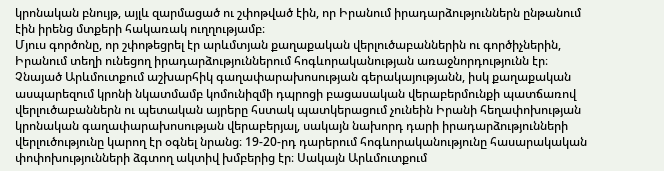կրոնական բնույթ, այլև զարմացած ու շփոթված էին, որ Իրանում իրադարձություններն ընթանում էին իրենց մտքերի հակառակ ուղղությամբ։
Մյուս գործոնը, որ շփոթեցրել էր արևմտյան քաղաքական վերլուծաբաններին ու գործիչներին, Իրանում տեղի ունեցող իրադարձություններում հոգևորականության առաջնորդությունն էր։ Չնայած Արևմուտքում աշխարհիկ գաղափարախոսության գերակայությանն, իսկ քաղաքական ասպարեզում կրոնի նկատմամբ կոմունիզմի դպրոցի բացասական վերաբերմունքի պատճառով վերլուծաբաններն ու պետական այրերը հստակ պատկերացում չունեին Իրանի հեղափոխության կրոնական գաղափարախոսության վերաբերյալ, սակայն նախորդ դարի իրադարձությունների վերլուծությունը կարող էր օգնել նրանց։ 19-20-րդ դարերում հոգևորականությունը հասարակական փոփոխությունների ձգտող ակտիվ խմբերից էր։ Սակայն Արևմուտքում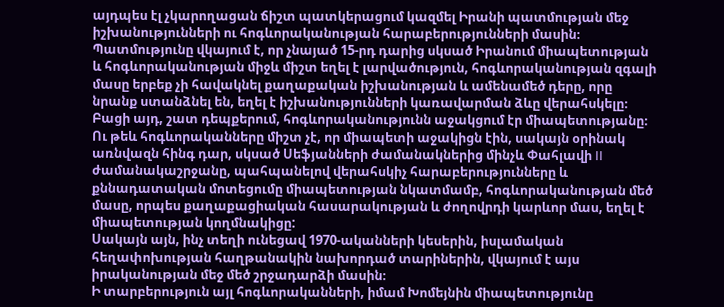այդպես էլ չկարողացան ճիշտ պատկերացում կազմել Իրանի պատմության մեջ իշխանությունների ու հոգևորականության հարաբերությունների մասին։
Պատմությունը վկայում է, որ չնայած 15-րդ դարից սկսած Իրանում միապետության և հոգևորականության միջև միշտ եղել է լարվածություն, հոգևորականության զգալի մասը երբեք չի հավակնել քաղաքական իշխանության և ամենամեծ դերը, որը նրանք ստանձնել են, եղել է իշխանությունների կառավարման ձևը վերահսկելը։
Բացի այդ, շատ դեպքերում, հոգևորականությունն աջակցում էր միապետությանը։ Ու թեև հոգևորականները միշտ չէ, որ միապետի աջակիցն էին, սակայն օրինակ առնվազն հինգ դար, սկսած Սեֆյանների ժամանակներից մինչև Փահլավի II ժամանակաշրջանը, պահպանելով վերահսկիչ հարաբերությունները և քննադատական մոտեցումը միապետության նկատմամբ, հոգևորականության մեծ մասը, որպես քաղաքացիական հասարակության և ժողովրդի կարևոր մաս, եղել է միապետության կողմնակիցը:
Սակայն այն, ինչ տեղի ունեցավ 1970-ականների կեսերին, իսլամական հեղափոխության հաղթանակին նախորդած տարիներին, վկայում է այս իրականության մեջ մեծ շրջադարձի մասին։
Ի տարբերություն այլ հոգևորականների, իմամ Խոմեյնին միապետությունը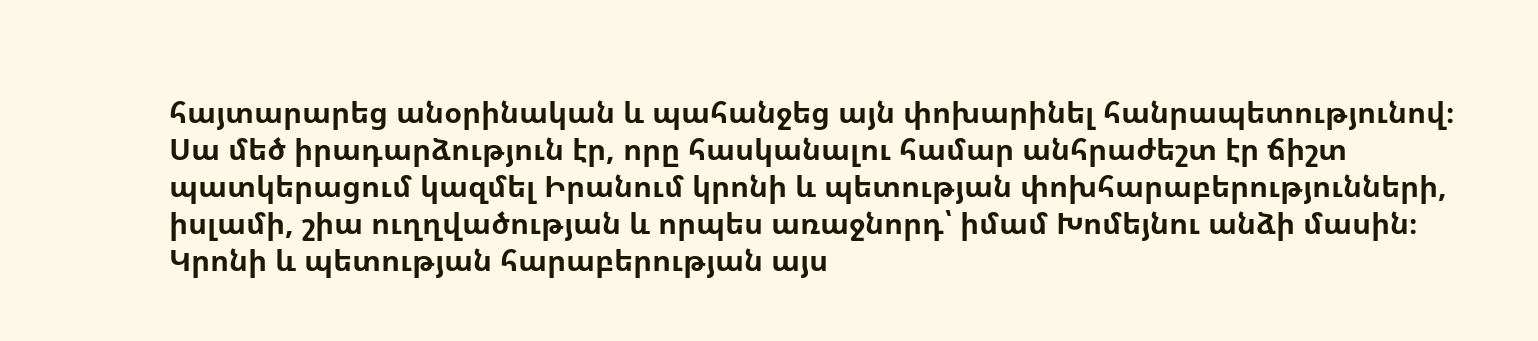հայտարարեց անօրինական և պահանջեց այն փոխարինել հանրապետությունով։ Սա մեծ իրադարձություն էր, որը հասկանալու համար անհրաժեշտ էր ճիշտ պատկերացում կազմել Իրանում կրոնի և պետության փոխհարաբերությունների, իսլամի, շիա ուղղվածության և որպես առաջնորդ՝ իմամ Խոմեյնու անձի մասին։ Կրոնի և պետության հարաբերության այս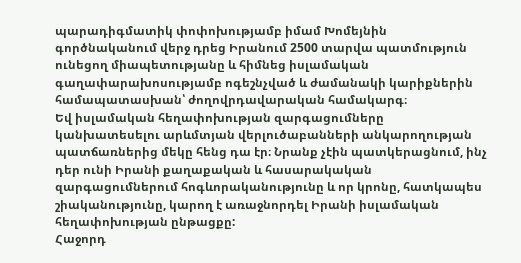պարադիգմատիկ փոփոխությամբ իմամ Խոմեյնին գործնականում վերջ դրեց Իրանում 2500 տարվա պատմություն ունեցող միապետությանը և հիմնեց իսլամական գաղափարախոսությամբ ոգեշնչված և ժամանակի կարիքներին համապատասխան՝ ժողովրդավարական համակարգ։
Եվ իսլամական հեղափոխության զարգացումները կանխատեսելու արևմտյան վերլուծաբանների անկարողության պատճառներից մեկը հենց դա էր։ Նրանք չէին պատկերացնում, ինչ դեր ունի Իրանի քաղաքական և հասարակական զարգացումներում հոգևորականությունը և որ կրոնը, հատկապես շիականությունը, կարող է առաջնորդել Իրանի իսլամական հեղափոխության ընթացքը:
Հաջորդ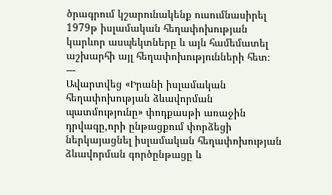ծրագրում կշարունակենք ուսումնասիրել 1979թ իսլամական հեղափոխության կարևոր ասպեկտները և այն համեմատել աշխարհի այլ հեղափոխությունների հետ։
---
Ավարտվեց «Իրանի իսլամական հեղափոխության ձևավորման պատմությունը» փոդքասթի առաջին դրվագը,որի ընթացքում փորձեցի ներկայացնել իսլամական հեղափոխության ձևավորման գործընթացը և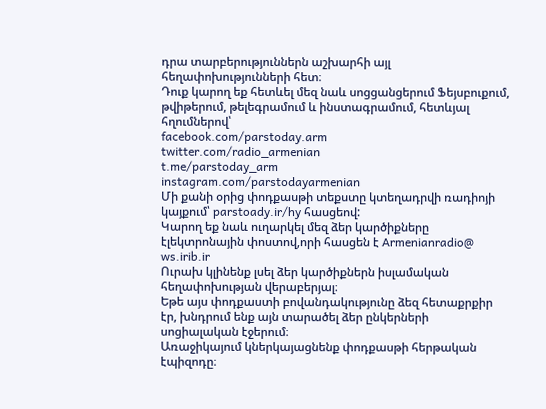դրա տարբերություններն աշխարհի այլ հեղափոխությունների հետ։
Դուք կարող եք հետևել մեզ նաև սոցցանցերում Ֆեյսբուքում, թվիթերում, թելեգրամում և ինստագրամում, հետևյալ հղումներով՝
facebook.com/parstoday.arm
twitter.com/radio_armenian
t.me/parstoday_arm
instagram.com/parstodayarmenian
Մի քանի օրից փոդքասթի տեքստը կտեղադրվի ռադիոյի կայքում՝ parstoady.ir/hy հասցեով:
Կարող եք նաև ուղարկել մեզ ձեր կարծիքները էլեկտրոնային փոստով,որի հասցեն է Armenianradio@ ws.irib.ir
Ուրախ կլինենք լսել ձեր կարծիքներն իսլամական հեղափոխության վերաբերյալ։
Եթե այս փոդքաստի բովանդակությունը ձեզ հետաքրքիր էր, խնդրում ենք այն տարածել ձեր ընկերների սոցիալական էջերում։
Առաջիկայում կներկայացնենք փոդքասթի հերթական էպիզոդը։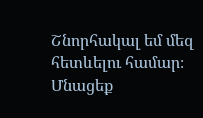Շնորհակալ եմ մեզ հետևելու համար։ Մնացեք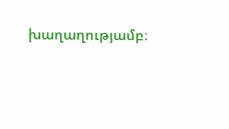խաղաղությամբ։